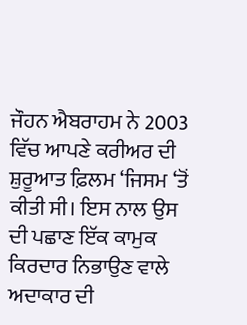ਜੌਹਨ ਐਬਰਾਹਮ ਨੇ 2003 ਵਿੱਚ ਆਪਣੇ ਕਰੀਅਰ ਦੀ ਸ਼ੁਰੂਆਤ ਫ਼ਿਲਮ ‘ਜਿਸਮ ‘ਤੋਂ ਕੀਤੀ ਸੀ। ਇਸ ਨਾਲ ਉਸ ਦੀ ਪਛਾਣ ਇੱਕ ਕਾਮੁਕ ਕਿਰਦਾਰ ਨਿਭਾਉਣ ਵਾਲੇ ਅਦਾਕਾਰ ਦੀ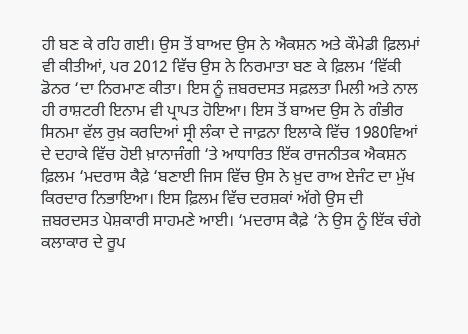ਹੀ ਬਣ ਕੇ ਰਹਿ ਗਈ। ਉਸ ਤੋਂ ਬਾਅਦ ਉਸ ਨੇ ਐਕਸ਼ਨ ਅਤੇ ਕੌਮੇਡੀ ਫ਼ਿਲਮਾਂ ਵੀ ਕੀਤੀਆਂ, ਪਰ 2012 ਵਿੱਚ ਉਸ ਨੇ ਨਿਰਮਾਤਾ ਬਣ ਕੇ ਫ਼ਿਲਮ ‘ਵਿੱਕੀ ਡੋਨਰ ‘ਦਾ ਨਿਰਮਾਣ ਕੀਤਾ। ਇਸ ਨੂੰ ਜ਼ਬਰਦਸਤ ਸਫ਼ਲਤਾ ਮਿਲੀ ਅਤੇ ਨਾਲ ਹੀ ਰਾਸ਼ਟਰੀ ਇਨਾਮ ਵੀ ਪ੍ਰਾਪਤ ਹੋਇਆ। ਇਸ ਤੋਂ ਬਾਅਦ ਉਸ ਨੇ ਗੰਭੀਰ ਸਿਨਮਾ ਵੱਲ ਰੁਖ਼ ਕਰਦਿਆਂ ਸ੍ਰੀ ਲੰਕਾ ਦੇ ਜਾਫ਼ਨਾ ਇਲਾਕੇ ਵਿੱਚ 1980ਵਿਆਂ ਦੇ ਦਹਾਕੇ ਵਿੱਚ ਹੋਈ ਖ਼ਾਨਾਜੰਗੀ ‘ਤੇ ਆਧਾਰਿਤ ਇੱਕ ਰਾਜਨੀਤਕ ਐਕਸ਼ਨ ਫ਼ਿਲਮ ‘ਮਦਰਾਸ ਕੈਫ਼ੇ ‘ਬਣਾਈ ਜਿਸ ਵਿੱਚ ਉਸ ਨੇ ਖ਼ੁਦ ਰਾਅ ਏਜੰਟ ਦਾ ਮੁੱਖ ਕਿਰਦਾਰ ਨਿਭਾਇਆ। ਇਸ ਫ਼ਿਲਮ ਵਿੱਚ ਦਰਸ਼ਕਾਂ ਅੱਗੇ ਉਸ ਦੀ ਜ਼ਬਰਦਸਤ ਪੇਸ਼ਕਾਰੀ ਸਾਹਮਣੇ ਆਈ। ‘ਮਦਰਾਸ ਕੈਫ਼ੇ ‘ਨੇ ਉਸ ਨੂੰ ਇੱਕ ਚੰਗੇ ਕਲਾਕਾਰ ਦੇ ਰੂਪ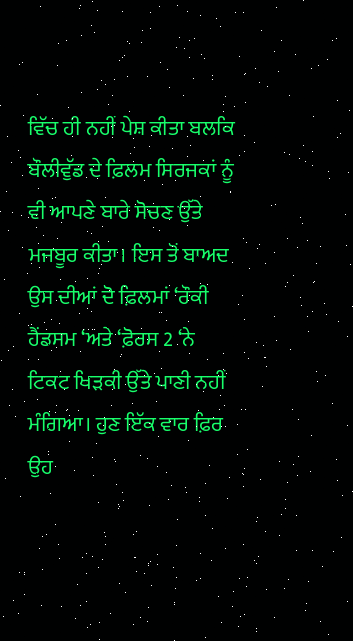ਵਿੱਚ ਹੀ ਨਹੀਂ ਪੇਸ਼ ਕੀਤਾ ਬਲਕਿ ਬੌਲੀਵੁੱਡ ਦੇ ਫ਼ਿਲਮ ਸਿਰਜਕਾਂ ਨੂੰ ਵੀ ਆਪਣੇ ਬਾਰੇ ਸੋਚਣ ਉੱਤੇ ਮਜਬੂਰ ਕੀਤਾ। ਇਸ ਤੋਂ ਬਾਅਦ ਉਸ ਦੀਆਂ ਦੋ ਫ਼ਿਲਮਾਂ ‘ਰੌਕੀ ਹੈਂਡਸਮ ‘ਅਤੇ ‘ਫ਼ੋਰਸ 2 ‘ਨੇ ਟਿਕਟ ਖਿੜਕੀ ਉੱਤੇ ਪਾਣੀ ਨਹੀਂ ਮੰਗਿਆ। ਹੁਣ ਇੱਕ ਵਾਰ ਫ਼ਿਰ ਉਹ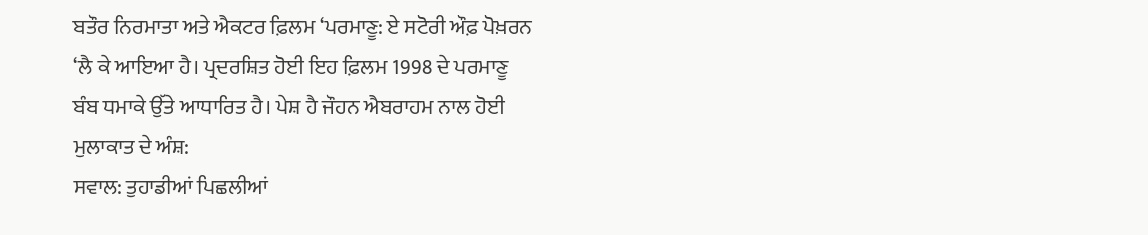ਬਤੌਰ ਨਿਰਮਾਤਾ ਅਤੇ ਐਕਟਰ ਫ਼ਿਲਮ ‘ਪਰਮਾਣੂ: ਏ ਸਟੋਰੀ ਔਫ਼ ਪੋਖ਼ਰਨ ‘ਲੈ ਕੇ ਆਇਆ ਹੈ। ਪ੍ਰਦਰਸ਼ਿਤ ਹੋਈ ਇਹ ਫ਼ਿਲਮ 1998 ਦੇ ਪਰਮਾਣੂ ਬੰਬ ਧਮਾਕੇ ਉੱਤੇ ਆਧਾਰਿਤ ਹੈ। ਪੇਸ਼ ਹੈ ਜੌਹਨ ਐਬਰਾਹਮ ਨਾਲ ਹੋਈ ਮੁਲਾਕਾਤ ਦੇ ਅੰਸ਼:
ਸਵਾਲ: ਤੁਹਾਡੀਆਂ ਪਿਛਲੀਆਂ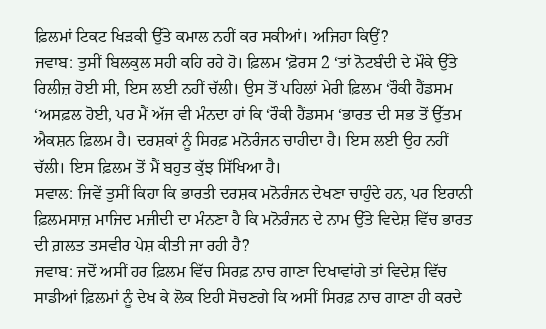ਫ਼ਿਲਮਾਂ ਟਿਕਟ ਖਿੜਕੀ ਉੱਤੇ ਕਮਾਲ ਨਹੀਂ ਕਰ ਸਕੀਆਂ। ਅਜਿਹਾ ਕਿਉਂ?
ਜਵਾਬ: ਤੁਸੀਂ ਬਿਲਕੁਲ ਸਹੀ ਕਹਿ ਰਹੇ ਹੋ। ਫ਼ਿਲਮ ‘ਫ਼ੋਰਸ 2 ‘ਤਾਂ ਨੋਟਬੰਦੀ ਦੇ ਮੌਕੇ ਉੱਤੇ ਰਿਲੀਜ਼ ਹੋਈ ਸੀ, ਇਸ ਲਈ ਨਹੀਂ ਚੱਲੀ। ਉਸ ਤੋਂ ਪਹਿਲਾਂ ਮੇਰੀ ਫ਼ਿਲਮ ‘ਰੌਕੀ ਹੈਂਡਸਮ ‘ਅਸਫ਼ਲ ਹੋਈ, ਪਰ ਮੈਂ ਅੱਜ ਵੀ ਮੰਨਦਾ ਹਾਂ ਕਿ ‘ਰੌਕੀ ਹੈਂਡਸਮ ‘ਭਾਰਤ ਦੀ ਸਭ ਤੋਂ ਉੱਤਮ ਐਕਸ਼ਨ ਫ਼ਿਲਮ ਹੈ। ਦਰਸ਼ਕਾਂ ਨੂੰ ਸਿਰਫ਼ ਮਨੋਰੰਜਨ ਚਾਹੀਦਾ ਹੈ। ਇਸ ਲਈ ਉਹ ਨਹੀਂ ਚੱਲੀ। ਇਸ ਫ਼ਿਲਮ ਤੋਂ ਮੈਂ ਬਹੁਤ ਕੁੱਝ ਸਿੱਖਿਆ ਹੈ।
ਸਵਾਲ: ਜਿਵੇਂ ਤੁਸੀਂ ਕਿਹਾ ਕਿ ਭਾਰਤੀ ਦਰਸ਼ਕ ਮਨੋਰੰਜਨ ਦੇਖਣਾ ਚਾਹੁੰਦੇ ਹਨ, ਪਰ ਇਰਾਨੀ ਫ਼ਿਲਮਸਾਜ਼ ਮਾਜਿਦ ਮਜੀਦੀ ਦਾ ਮੰਨਣਾ ਹੈ ਕਿ ਮਨੋਰੰਜਨ ਦੇ ਨਾਮ ਉੱਤੇ ਵਿਦੇਸ਼ ਵਿੱਚ ਭਾਰਤ ਦੀ ਗ਼ਲਤ ਤਸਵੀਰ ਪੇਸ਼ ਕੀਤੀ ਜਾ ਰਹੀ ਹੈ?
ਜਵਾਬ: ਜਦੋਂ ਅਸੀਂ ਹਰ ਫ਼ਿਲਮ ਵਿੱਚ ਸਿਰਫ਼ ਨਾਚ ਗਾਣਾ ਦਿਖਾਵਾਂਗੇ ਤਾਂ ਵਿਦੇਸ਼ ਵਿੱਚ ਸਾਡੀਆਂ ਫ਼ਿਲਮਾਂ ਨੂੰ ਦੇਖ ਕੇ ਲੋਕ ਇਹੀ ਸੋਚਣਗੇ ਕਿ ਅਸੀਂ ਸਿਰਫ਼ ਨਾਚ ਗਾਣਾ ਹੀ ਕਰਦੇ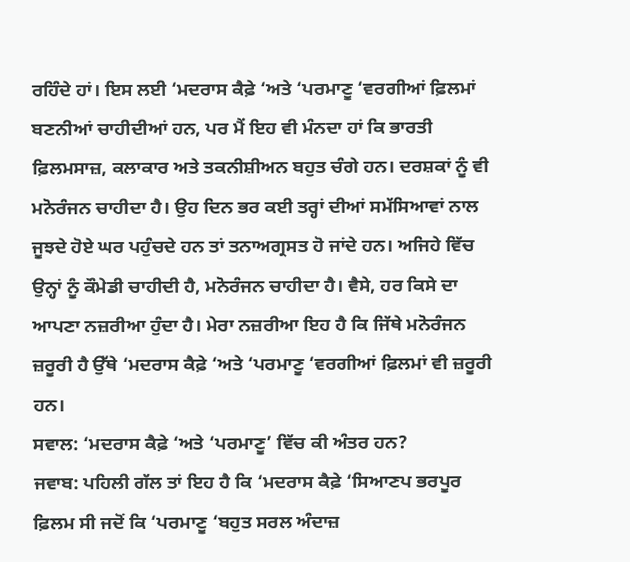ਰਹਿੰਦੇ ਹਾਂ। ਇਸ ਲਈ ‘ਮਦਰਾਸ ਕੈਫ਼ੇ ‘ਅਤੇ ‘ਪਰਮਾਣੂ ‘ਵਰਗੀਆਂ ਫ਼ਿਲਮਾਂ ਬਣਨੀਆਂ ਚਾਹੀਦੀਆਂ ਹਨ, ਪਰ ਮੈਂ ਇਹ ਵੀ ਮੰਨਦਾ ਹਾਂ ਕਿ ਭਾਰਤੀ ਫ਼ਿਲਮਸਾਜ਼, ਕਲਾਕਾਰ ਅਤੇ ਤਕਨੀਸ਼ੀਅਨ ਬਹੁਤ ਚੰਗੇ ਹਨ। ਦਰਸ਼ਕਾਂ ਨੂੰ ਵੀ ਮਨੋਰੰਜਨ ਚਾਹੀਦਾ ਹੈ। ਉਹ ਦਿਨ ਭਰ ਕਈ ਤਰ੍ਹਾਂ ਦੀਆਂ ਸਮੱਸਿਆਵਾਂ ਨਾਲ ਜੂਝਦੇ ਹੋਏ ਘਰ ਪਹੁੰਚਦੇ ਹਨ ਤਾਂ ਤਨਾਅਗ੍ਰਸਤ ਹੋ ਜਾਂਦੇ ਹਨ। ਅਜਿਹੇ ਵਿੱਚ ਉਨ੍ਹਾਂ ਨੂੰ ਕੌਮੇਡੀ ਚਾਹੀਦੀ ਹੈ, ਮਨੋਰੰਜਨ ਚਾਹੀਦਾ ਹੈ। ਵੈਸੇ, ਹਰ ਕਿਸੇ ਦਾ ਆਪਣਾ ਨਜ਼ਰੀਆ ਹੁੰਦਾ ਹੈ। ਮੇਰਾ ਨਜ਼ਰੀਆ ਇਹ ਹੈ ਕਿ ਜਿੱਥੇ ਮਨੋਰੰਜਨ ਜ਼ਰੂਰੀ ਹੈ ਉੱਥੇ ‘ਮਦਰਾਸ ਕੈਫ਼ੇ ‘ਅਤੇ ‘ਪਰਮਾਣੂ ‘ਵਰਗੀਆਂ ਫ਼ਿਲਮਾਂ ਵੀ ਜ਼ਰੂਰੀ ਹਨ।
ਸਵਾਲ: ‘ਮਦਰਾਸ ਕੈਫ਼ੇ ‘ਅਤੇ ‘ਪਰਮਾਣੂ’ ਵਿੱਚ ਕੀ ਅੰਤਰ ਹਨ?
ਜਵਾਬ: ਪਹਿਲੀ ਗੱਲ ਤਾਂ ਇਹ ਹੈ ਕਿ ‘ਮਦਰਾਸ ਕੈਫ਼ੇ ‘ਸਿਆਣਪ ਭਰਪੂਰ ਫ਼ਿਲਮ ਸੀ ਜਦੋਂ ਕਿ ‘ਪਰਮਾਣੂ ‘ਬਹੁਤ ਸਰਲ ਅੰਦਾਜ਼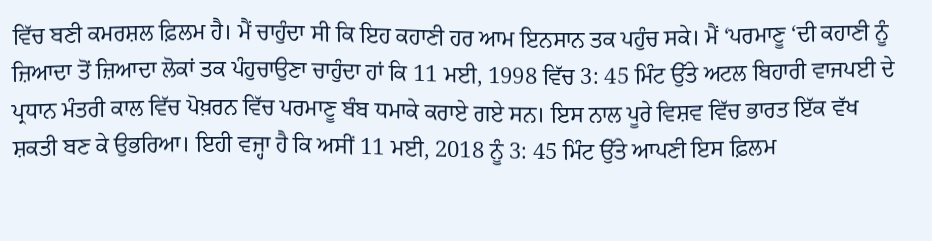ਵਿੱਚ ਬਣੀ ਕਮਰਸ਼ਲ ਫ਼ਿਲਮ ਹੈ। ਮੈਂ ਚਾਹੁੰਦਾ ਸੀ ਕਿ ਇਹ ਕਹਾਣੀ ਹਰ ਆਮ ਇਨਸਾਨ ਤਕ ਪਹੁੰਚ ਸਕੇ। ਮੈਂ ‘ਪਰਮਾਣੂ ‘ਦੀ ਕਹਾਣੀ ਨੂੰ ਜ਼ਿਆਦਾ ਤੋਂ ਜ਼ਿਆਦਾ ਲੋਕਾਂ ਤਕ ਪੰਹੁਚਾਉਣਾ ਚਾਹੁੰਦਾ ਹਾਂ ਕਿ 11 ਮਈ, 1998 ਵਿੱਚ 3: 45 ਮਿੰਟ ਉੱਤੇ ਅਟਲ ਬਿਹਾਰੀ ਵਾਜਪਈ ਦੇ ਪ੍ਰਧਾਨ ਮੰਤਰੀ ਕਾਲ ਵਿੱਚ ਪੋਖ਼ਰਨ ਵਿੱਚ ਪਰਮਾਣੂ ਬੰਬ ਧਮਾਕੇ ਕਰਾਏ ਗਏ ਸਨ। ਇਸ ਨਾਲ ਪੂਰੇ ਵਿਸ਼ਵ ਵਿੱਚ ਭਾਰਤ ਇੱਕ ਵੱਖ ਸ਼ਕਤੀ ਬਣ ਕੇ ਉਭਰਿਆ। ਇਹੀ ਵਜ੍ਹਾ ਹੈ ਕਿ ਅਸੀਂ 11 ਮਈ, 2018 ਨੂੰ 3: 45 ਮਿੰਟ ਉੱਤੇ ਆਪਣੀ ਇਸ ਫ਼ਿਲਮ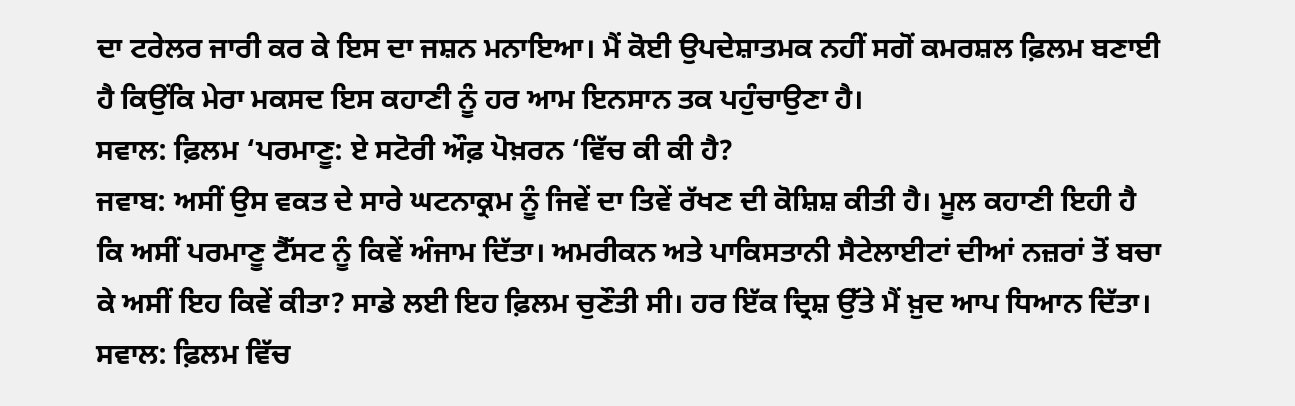ਦਾ ਟਰੇਲਰ ਜਾਰੀ ਕਰ ਕੇ ਇਸ ਦਾ ਜਸ਼ਨ ਮਨਾਇਆ। ਮੈਂ ਕੋਈ ਉਪਦੇਸ਼ਾਤਮਕ ਨਹੀਂ ਸਗੋਂ ਕਮਰਸ਼ਲ ਫ਼ਿਲਮ ਬਣਾਈ ਹੈ ਕਿਉਂਕਿ ਮੇਰਾ ਮਕਸਦ ਇਸ ਕਹਾਣੀ ਨੂੰ ਹਰ ਆਮ ਇਨਸਾਨ ਤਕ ਪਹੁੰਚਾਉਣਾ ਹੈ।
ਸਵਾਲ: ਫ਼ਿਲਮ ‘ਪਰਮਾਣੂ: ਏ ਸਟੋਰੀ ਔਫ਼ ਪੋਖ਼ਰਨ ‘ਵਿੱਚ ਕੀ ਕੀ ਹੈ?
ਜਵਾਬ: ਅਸੀਂ ਉਸ ਵਕਤ ਦੇ ਸਾਰੇ ਘਟਨਾਕ੍ਰਮ ਨੂੰ ਜਿਵੇਂ ਦਾ ਤਿਵੇਂ ਰੱਖਣ ਦੀ ਕੋਸ਼ਿਸ਼ ਕੀਤੀ ਹੈ। ਮੂਲ ਕਹਾਣੀ ਇਹੀ ਹੈ ਕਿ ਅਸੀਂ ਪਰਮਾਣੂ ਟੈੱਸਟ ਨੂੰ ਕਿਵੇਂ ਅੰਜਾਮ ਦਿੱਤਾ। ਅਮਰੀਕਨ ਅਤੇ ਪਾਕਿਸਤਾਨੀ ਸੈਟੇਲਾਈਟਾਂ ਦੀਆਂ ਨਜ਼ਰਾਂ ਤੋਂ ਬਚਾ ਕੇ ਅਸੀਂ ਇਹ ਕਿਵੇਂ ਕੀਤਾ? ਸਾਡੇ ਲਈ ਇਹ ਫ਼ਿਲਮ ਚੁਣੌਤੀ ਸੀ। ਹਰ ਇੱਕ ਦ੍ਰਿਸ਼ ਉੱਤੇ ਮੈਂ ਖ਼ੁਦ ਆਪ ਧਿਆਨ ਦਿੱਤਾ।
ਸਵਾਲ: ਫ਼ਿਲਮ ਵਿੱਚ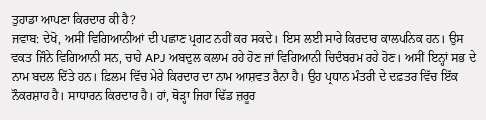ਤੁਹਾਡਾ ਆਪਣਾ ਕਿਰਦਾਰ ਕੀ ਹੈ?
ਜਵਾਬ: ਦੇਖੋ, ਅਸੀਂ ਵਿਗਿਆਨੀਆਂ ਦੀ ਪਛਾਣ ਪ੍ਰਗਟ ਨਹੀਂ ਕਰ ਸਕਦੇ। ਇਸ ਲਈ ਸਾਰੇ ਕਿਰਦਾਰ ਕਾਲਪਨਿਕ ਹਨ। ਉਸ ਵਕਤ ਜਿੰਨੇ ਵਿਗਿਆਨੀ ਸਨ, ਚਾਹੇ APJ ਅਬਦੁਲ ਕਲਾਮ ਰਹੇ ਹੋਣ ਜਾਂ ਵਿਗਿਆਨੀ ਚਿਦੰਬਰਮ ਰਹੇ ਹੋਣ। ਅਸੀਂ ਇਨ੍ਹਾਂ ਸਭ ਦੇ ਨਾਮ ਬਦਲ ਦਿੱਤੇ ਹਨ। ਫ਼ਿਲਮ ਵਿੱਚ ਮੇਰੇ ਕਿਰਦਾਰ ਦਾ ਨਾਮ ਆਸ਼ਵਤ ਰੈਨਾ ਹੈ। ਉਹ ਪ੍ਰਧਾਨ ਮੰਤਰੀ ਦੇ ਦਫ਼ਤਰ ਵਿੱਚ ਇੱਕ ਨੌਕਰਸ਼ਾਹ ਹੈ। ਸਾਧਾਰਨ ਕਿਰਦਾਰ ਹੈ। ਹਾਂ, ਥੋੜ੍ਹਾ ਜਿਹਾ ਢਿੱਡ ਜ਼ਰੂਰ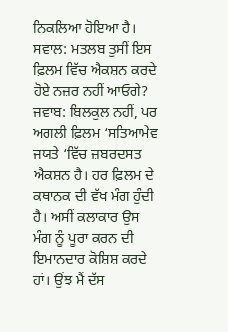ਨਿਕਲਿਆ ਹੋਇਆ ਹੈ।
ਸਵਾਲ: ਮਤਲਬ ਤੁਸੀਂ ਇਸ ਫ਼ਿਲਮ ਵਿੱਚ ਐਕਸ਼ਨ ਕਰਦੇ ਹੋਏ ਨਜ਼ਰ ਨਹੀਂ ਆਓਗੇ?
ਜਵਾਬ: ਬਿਲਕੁਲ ਨਹੀਂ, ਪਰ ਅਗਲੀ ਫ਼ਿਲਮ ‘ਸਤਿਆਮੇਵ ਜਯਤੇ ‘ਵਿੱਚ ਜ਼ਬਰਦਸਤ ਐਕਸ਼ਨ ਹੈ। ਹਰ ਫ਼ਿਲਮ ਦੇ ਕਥਾਨਕ ਦੀ ਵੱਖ ਮੰਗ ਹੁੰਦੀ ਹੈ। ਅਸੀਂ ਕਲਾਕਾਰ ਉਸ ਮੰਗ ਨੂੰ ਪੂਰਾ ਕਰਨ ਦੀ ਇਮਾਨਦਾਰ ਕੋਸ਼ਿਸ਼ ਕਰਦੇ ਹਾਂ। ਉਂਝ ਮੈਂ ਦੱਸ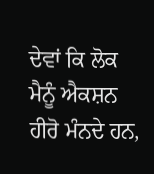ਦੇਵਾਂ ਕਿ ਲੋਕ ਮੈਨੂੰ ਐਕਸ਼ਨ ਹੀਰੋ ਮੰਨਦੇ ਹਨ,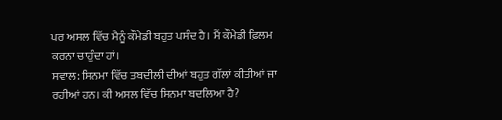ਪਰ ਅਸਲ ਵਿੱਚ ਮੈਨੂੰ ਕੌਮੇਡੀ ਬਹੁਤ ਪਸੰਦ ਹੈ। ਮੈਂ ਕੌਮੇਡੀ ਫ਼ਿਲਮ ਕਰਨਾ ਚਾਹੁੰਦਾ ਹਾਂ।
ਸਵਾਲ: ਸਿਨਮਾ ਵਿੱਚ ਤਬਦੀਲੀ ਦੀਆਂ ਬਹੁਤ ਗੱਲਾਂ ਕੀਤੀਆਂ ਜਾ ਰਹੀਆਂ ਹਨ। ਕੀ ਅਸਲ ਵਿੱਚ ਸਿਨਮਾ ਬਦਲਿਆ ਹੈ?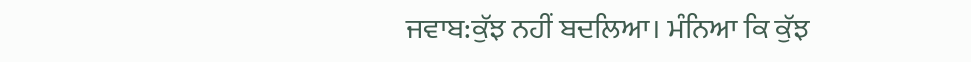ਜਵਾਬ:ਕੁੱਝ ਨਹੀਂ ਬਦਲਿਆ। ਮੰਨਿਆ ਕਿ ਕੁੱਝ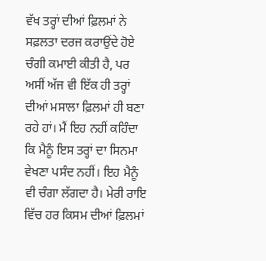ਵੱਖ ਤਰ੍ਹਾਂ ਦੀਆਂ ਫ਼ਿਲਮਾਂ ਨੇ ਸਫ਼ਲਤਾ ਦਰਜ ਕਰਾਉਂਦੇ ਹੋਏ ਚੰਗੀ ਕਮਾਈ ਕੀਤੀ ਹੈ, ਪਰ ਅਸੀਂ ਅੱਜ ਵੀ ਇੱਕ ਹੀ ਤਰ੍ਹਾਂ ਦੀਆਂ ਮਸਾਲਾ ਫ਼ਿਲਮਾਂ ਹੀ ਬਣਾ ਰਹੇ ਹਾਂ। ਮੈਂ ਇਹ ਨਹੀਂ ਕਹਿੰਦਾ ਕਿ ਮੈਨੂੰ ਇਸ ਤਰ੍ਹਾਂ ਦਾ ਸਿਨਮਾ ਵੇਖਣਾ ਪਸੰਦ ਨਹੀਂ। ਇਹ ਮੈਨੂੰ ਵੀ ਚੰਗਾ ਲੱਗਦਾ ਹੈ। ਮੇਰੀ ਰਾਇ ਵਿੱਚ ਹਰ ਕਿਸਮ ਦੀਆਂ ਫ਼ਿਲਮਾਂ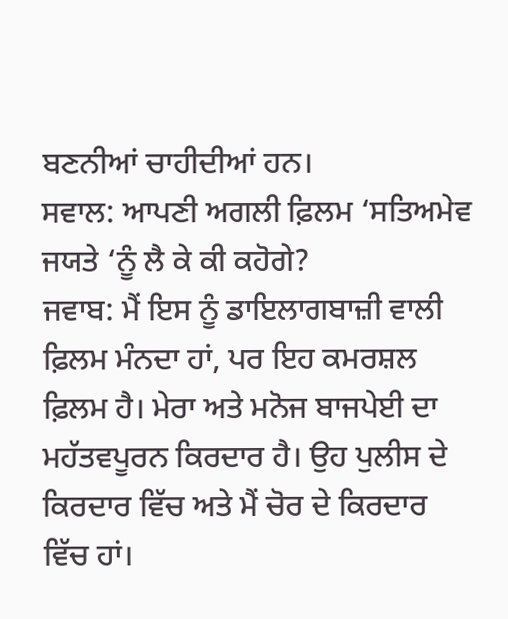ਬਣਨੀਆਂ ਚਾਹੀਦੀਆਂ ਹਨ।
ਸਵਾਲ: ਆਪਣੀ ਅਗਲੀ ਫ਼ਿਲਮ ‘ਸਤਿਅਮੇਵ ਜਯਤੇ ‘ਨੂੰ ਲੈ ਕੇ ਕੀ ਕਹੋਗੇ?
ਜਵਾਬ: ਮੈਂ ਇਸ ਨੂੰ ਡਾਇਲਾਗਬਾਜ਼ੀ ਵਾਲੀ ਫ਼ਿਲਮ ਮੰਨਦਾ ਹਾਂ, ਪਰ ਇਹ ਕਮਰਸ਼ਲ ਫ਼ਿਲਮ ਹੈ। ਮੇਰਾ ਅਤੇ ਮਨੋਜ ਬਾਜਪੇਈ ਦਾ ਮਹੱਤਵਪੂਰਨ ਕਿਰਦਾਰ ਹੈ। ਉਹ ਪੁਲੀਸ ਦੇ ਕਿਰਦਾਰ ਵਿੱਚ ਅਤੇ ਮੈਂ ਚੋਰ ਦੇ ਕਿਰਦਾਰ ਵਿੱਚ ਹਾਂ।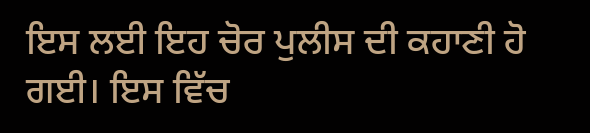ਇਸ ਲਈ ਇਹ ਚੋਰ ਪੁਲੀਸ ਦੀ ਕਹਾਣੀ ਹੋ ਗਈ। ਇਸ ਵਿੱਚ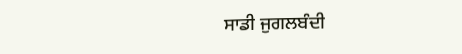ਸਾਡੀ ਜੁਗਲਬੰਦੀ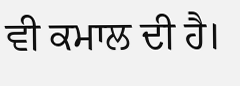ਵੀ ਕਮਾਲ ਦੀ ਹੈ।